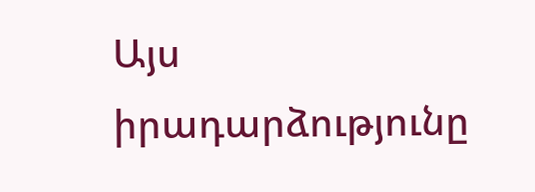Այս իրադարձությունը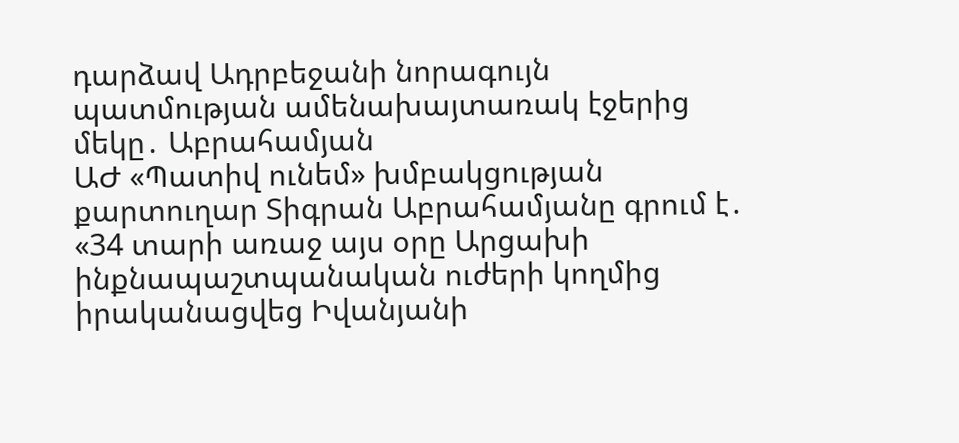դարձավ Ադրբեջանի նորագույն պատմության ամենախայտառակ էջերից մեկը․ Աբրահամյան
ԱԺ «Պատիվ ունեմ» խմբակցության քարտուղար Տիգրան Աբրահամյանը գրում է․
«34 տարի առաջ այս օրը Արցախի ինքնապաշտպանական ուժերի կողմից իրականացվեց Իվանյանի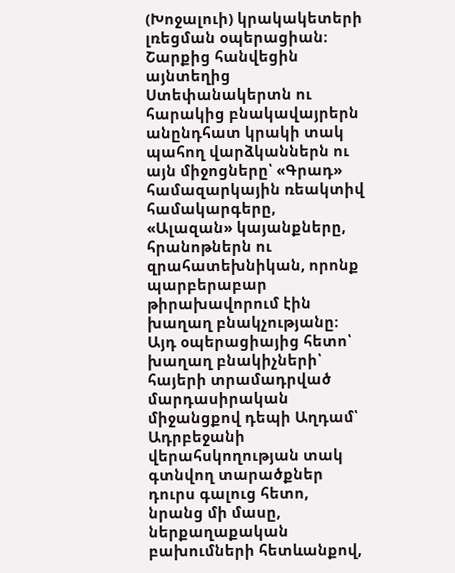(Խոջալուի) կրակակետերի լռեցման օպերացիան։
Շարքից հանվեցին այնտեղից Ստեփանակերտն ու հարակից բնակավայրերն անընդհատ կրակի տակ պահող վարձկաններն ու այն միջոցները՝ «Գրադ» համազարկային ռեակտիվ համակարգերը, «Ալազան» կայանքները, հրանոթներն ու զրահատեխնիկան, որոնք պարբերաբար թիրախավորում էին խաղաղ բնակչությանը։
Այդ օպերացիայից հետո՝ խաղաղ բնակիչների՝ հայերի տրամադրված մարդասիրական միջանցքով դեպի Աղդամ՝ Ադրբեջանի վերահսկողության տակ գտնվող տարածքներ դուրս գալուց հետո, նրանց մի մասը, ներքաղաքական բախումների հետևանքով,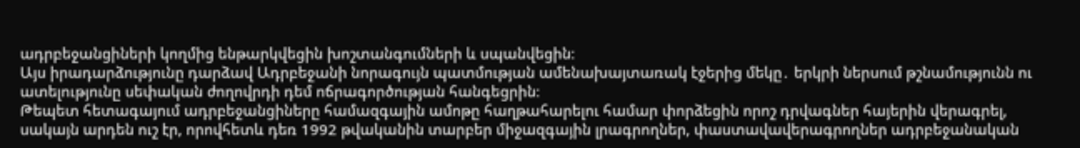ադրբեջանցիների կողմից ենթարկվեցին խոշտանգումների և սպանվեցին։
Այս իրադարձությունը դարձավ Ադրբեջանի նորագույն պատմության ամենախայտառակ էջերից մեկը․ երկրի ներսում թշնամությունն ու ատելությունը սեփական ժողովրդի դեմ ոճրագործության հանգեցրին։
Թեպետ հետագայում ադրբեջանցիները համազգային ամոթը հաղթահարելու համար փորձեցին որոշ դրվագներ հայերին վերագրել, սակայն արդեն ուշ էր, որովհետև դեռ 1992 թվականին տարբեր միջազգային լրագրողներ, փաստավավերագրողներ ադրբեջանական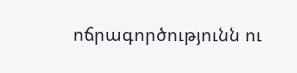ոճրագործությունն ու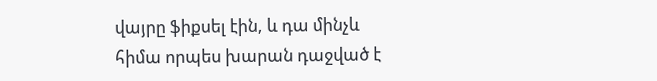վայրը ֆիքսել էին, և դա մինչև հիմա որպես խարան դաջված է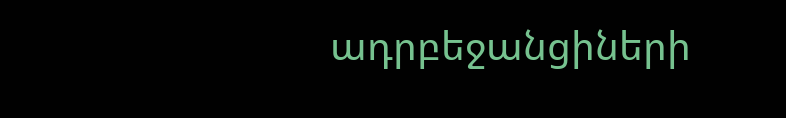ադրբեջանցիների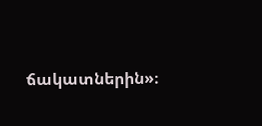ճակատներին»։